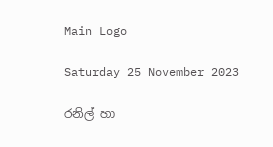Main Logo

Saturday 25 November 2023

රනිල් හා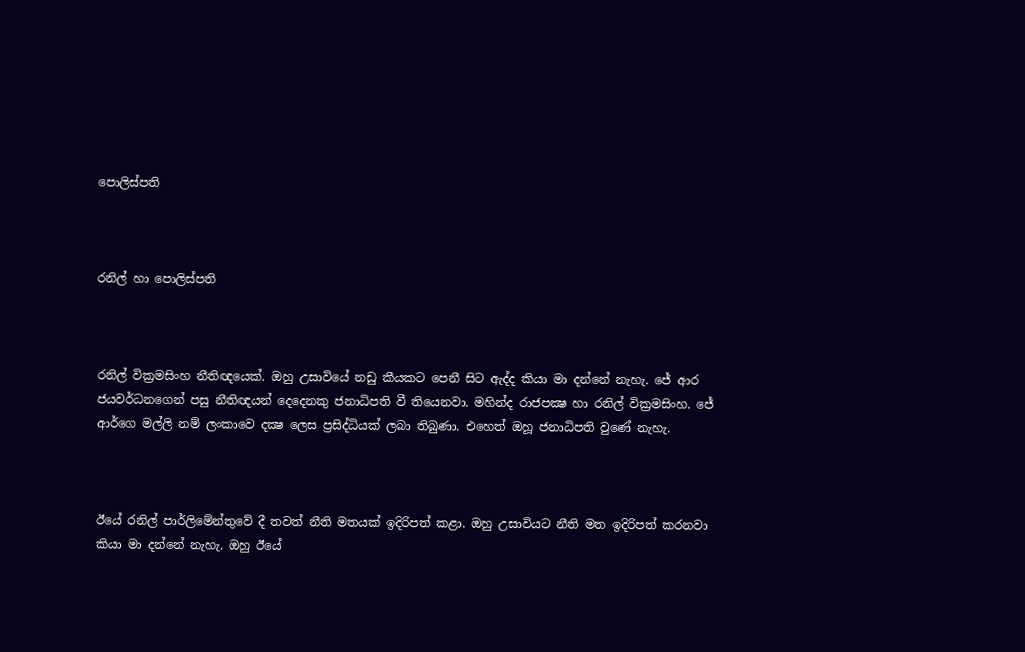පොලිස්පති



රනිල් හා පොලිස්පති



රනිල් වික්‍රමසිංහ නීතිඥයෙක්. ඔහු උසාවියේ නඩු කීයකට පෙනී සිට ඇද්ද කියා මා දන්නේ නැහැ. ජේ ආර ජයවර්ධනගෙන් පසු නීතිඥයන් දෙදෙනකු ජනාධිපති වී තියෙනවා. මහින්ද රාජපක්‍ෂ හා රනිල් වික්‍රමසිංහ. ජේ ආර්ගෙ මල්ලි නම් ලංකාවෙ දක්‍ෂ ලෙස ප්‍රසිද්ධියක් ලබා තිබුණා. එහෙත් ඔහූ ජනාධිපති වුණේ නැහැ.



ඊයේ රනිල් පාර්ලිමේන්තුවේ දී තවත් නීති මතයක් ඉදිරිපත් කළා. ඔහු උසාවියට නීති මත ඉදිරිපත් කරනවා කියා මා දන්නේ නැහැ. ඔහු ඊයේ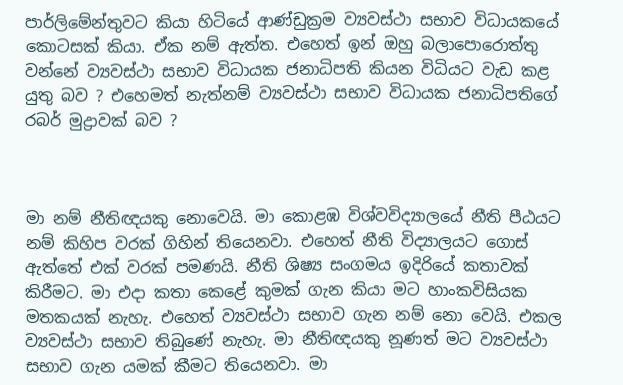පාර්ලිමේන්තුවට කියා හිටියේ ආණ්ඩුක්‍රම ව්‍යවස්ථා සභාව විධායකයේ කොටසක් කියා. ඒක නම් ඇත්ත. එහෙත් ඉන් ඔහු බලාපොරොත්තු වන්නේ ව්‍යවස්ථා සභාව විධායක ජනාධිපති කියන විධියට වැඩ කළ යුතු බව ? එහෙමත් නැත්නම් ව්‍යවස්ථා සභාව විධායක ජනාධිපතිගේ රබර් මුද්‍රාවක් බව ?



මා නම් නීතිඥයකු නොවෙයි. මා කොළඹ විශ්වවිද්‍යාලයේ නීති පීඨයට නම් කිහිප වරක් ගිහින් තියෙනවා. එහෙත් නීති විද්‍යාලයට ගොස් ඇත්තේ එක් වරක් පමණයි. නීති ශිෂ්‍ය සංගමය ඉදිරියේ කතාවක් කිරීමට. මා එදා කතා කෙළේ කුමක් ගැන කියා මට හාංකවිසියක මතකයක් නැහැ. එහෙත් ව්‍යවස්ථා සභාව ගැන නම් නො වෙයි. එකල ව්‍යවස්ථා සභාව තිබුණේ නැහැ. මා නීතිඥයකු නූණත් මට ව්‍යවස්ථා සභාව ගැන යමක් කීමට තියෙනවා. මා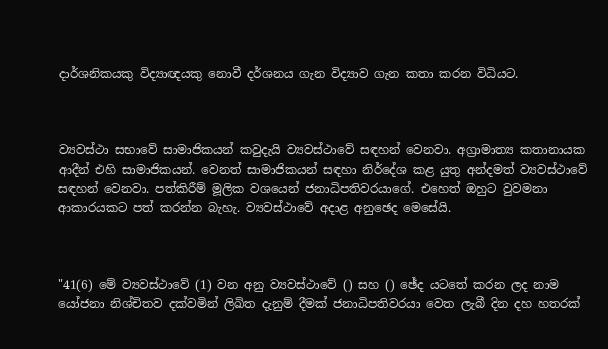දාර්ශනිකයකු විද්‍යාඥයකු නොවී දර්ශනය ගැන විද්‍යාව ගැන කතා කරන විධියට.



ව්‍යවස්ථා සභාවේ සාමාජිකයන් කවුදැයි ව්‍යවස්ථාවේ සඳහන් වෙනවා. අග්‍රාමාත්‍ය කතානායක ආදීන් එහි සාමාජිකයන්. වෙනත් සාමාජිකයන් සඳහා නිර්දේශ කළ යුතු අන්දමත් ව්‍යවස්ථාවේ සඳහන් වෙනවා. පත්කිරීම් මූලික වශයෙන් ජනාධිපතිවරයාගේ. එහෙත් ඔහුට වුවමනා ආකාරයකට පත් කරන්න බැහැ. ව්‍යවස්ථාවේ අදාළ අනුඡෙද මෙසේයි.



"41(6) මේ ව්‍යවස්ථාවේ (1) වන අනු ව්‍යවස්ථාවේ () සහ () ඡේද යටතේ කරන ලද නාම යෝජනා නිශ්චිතව දක්වමින් ලිඛිත දැනුම් දීමක් ජනාධිපතිවරයා වෙත ලැබී දින දහ හතරක්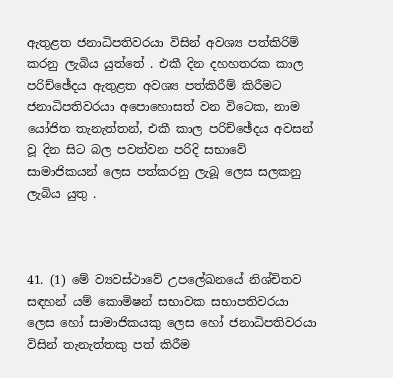ඇතුළත ජනාධිපතිවරයා විසින් අවශ්‍ය පත්කිරිම් කරනු ලැබිය යුත්තේ . එකී දින දහහතරක කාල පරිච්ඡේදය ඇතුළත අවශ්‍ය පත්කිරීම් කිරීමට ජනාධිපතිවරයා අපොහොසත් වන විටෙක, නාම යෝජිත තැනැත්තන්, එකී කාල පරිච්ඡේදය අවසන් වූ දින සිට බල පවත්වන පරිදි සභාවේ සාමාජිකයන් ලෙස පත්කරනු ලැබූ ලෙස සලකනු ලැබිය යුතු .



41. (1) මේ ව්‍යවස්ථාවේ උපලේඛනයේ නිශ්චිතව සඳහන් යම් කොමිෂන් සභාවක සභාපතිවරයා ලෙස හෝ සාමාජිකයකු ලෙස හෝ ජනාධිපතිවරයා විසින් තැනැත්තකු පත් කිරීම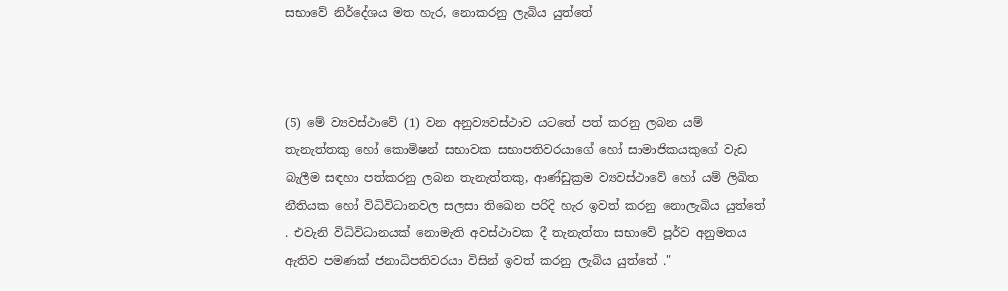සභාවේ නිර්දේශය මත හැර, නොකරනු ලැබිය යුත්තේ



(5) මේ ව්‍යවස්ථාවේ (1) වන අනුව්‍යවස්ථාව යටතේ පත් කරනු ලබන යම් තැනැත්තකු හෝ කොමිෂන් සභාවක සභාපතිවරයාගේ හෝ සාමාජිකයකුගේ වැඩ බැලීම සඳහා පත්කරනු ලබන තැනැත්තකු, ආණ්ඩුක්‍රම ව්‍යවස්ථාවේ හෝ යම් ලිඛිත නීතියක හෝ විධිවිධානවල සලසා තිඛෙන පරිදි හැර ඉවත් කරනු නොලැබිය යුත්තේ . එවැනි විධිවිධානයක් නොමැති අවස්ථාවක දී තැනැත්තා සභාවේ පූර්ව අනුමතය ඇතිව පමණක් ජනාධිපතිවරයා විසින් ඉවත් කරනු ලැබිය යුත්තේ ."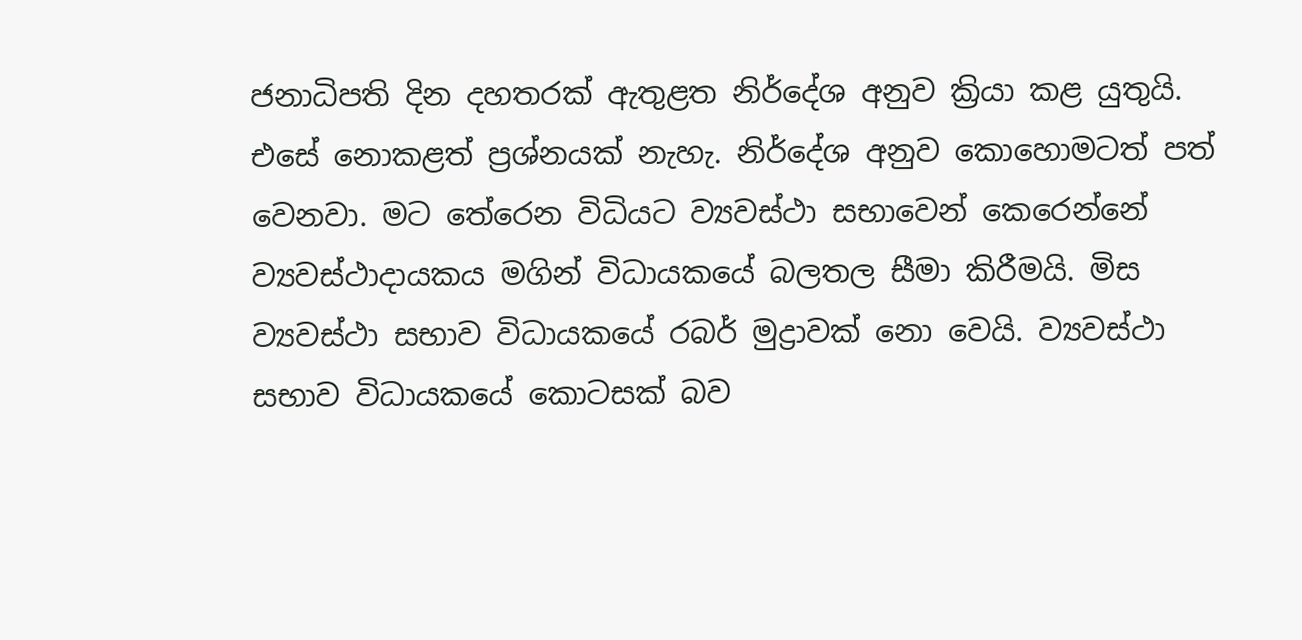ජනාධිපති දින දහතරක් ඇතුළත නිර්දේශ අනුව ක්‍රියා කළ යුතුයි. එසේ නොකළත් ප්‍රශ්නයක් නැහැ. නිර්දේශ අනුව කොහොමටත් පත් වෙනවා. මට තේරෙන විධියට ව්‍යවස්ථා සභාවෙන් කෙරෙන්නේ ව්‍යවස්ථාදායකය මගින් විධායකයේ බලතල සීමා කිරීමයි. මිස ව්‍යවස්ථා සභාව විධායකයේ රබර් මුද්‍රාවක් නො වෙයි. ව්‍යවස්ථා සභාව විධායකයේ කොටසක් බව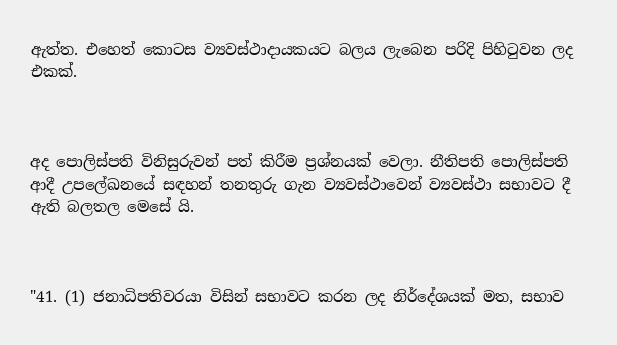ඇත්ත. එහෙත් කොටස ව්‍යවස්ථාදායකයට බලය ලැබෙන පරිදි පිහිටුවන ලද එකක්.



අද පොලිස්පති විනිසුරුවන් පත් කිරීම ප්‍රශ්නයක් වෙලා. නීතිපති පොලිස්පති ආදී උපලේඛනයේ සඳහන් තනතුරු ගැන ව්‍යවස්ථාවෙන් ව්‍යවස්ථා සභාවට දී ඇති බලතල මෙසේ යි.



"41. (1) ජනාධිපතිවරයා විසින් සභාවට කරන ලද නිර්දේශයක් මත, සභාව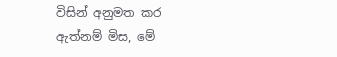විසින් අනුමත කර ඇත්නම් මිස, මේ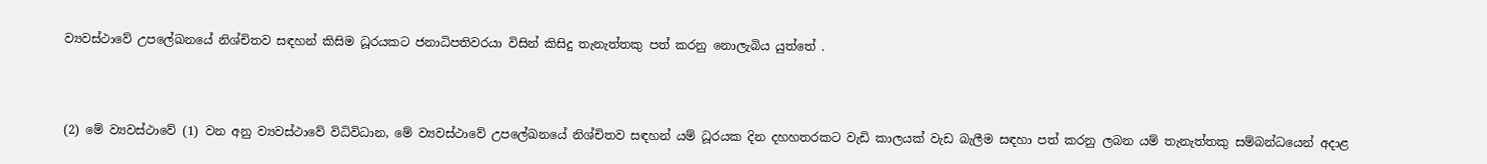ව්‍යවස්ථාවේ උපලේඛනයේ නිශ්චිතව සඳහන් කිසිම ධූරයකට ජනාධිපතිවරයා විසින් කිසිදු තැනැත්තකු පත් කරනු නොලැබිය යුත්තේ .



(2) මේ ව්‍යවස්ථාවේ (1) වන අනු ව්‍යවස්ථාවේ විධිවිධාන, මේ ව්‍යවස්ථාවේ උපලේඛනයේ නිශ්චිතව සඳහන් යම් ධූරයක දින දහහතරකට වැඩි කාලයක් වැඩ බැලීම සඳහා පත් කරනු ලබන යම් තැනැත්තකු සම්බන්ධයෙන් අදාළ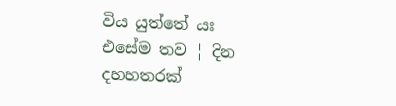විය යුත්තේ යඃ එසේම තව ¦ දින දහහතරක්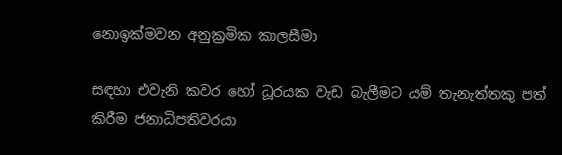නොඉක්මවන අනුක්‍රමික කාලසීමා

සඳහා එවැනි කවර හෝ ධූරයක වැඩ බැලීමට යම් තැනැත්තකු පත් කිරීම ජනාධිපතිවරයා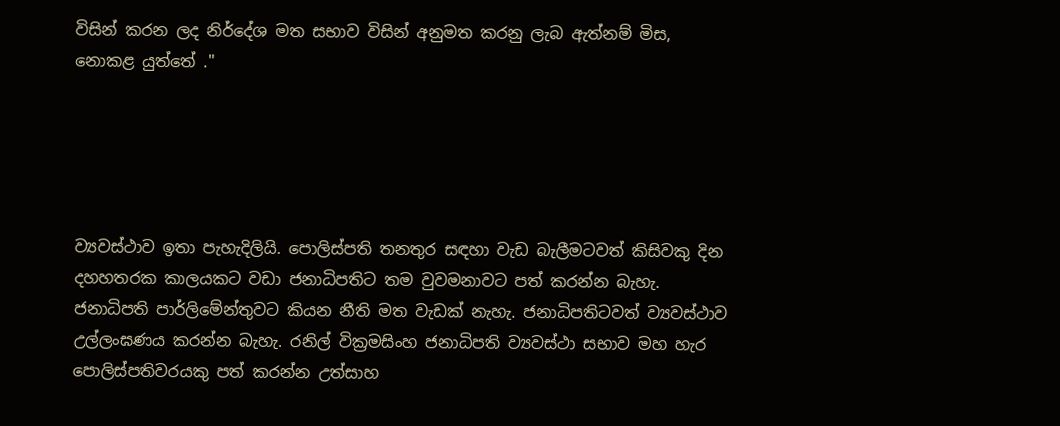විසින් කරන ලද නිර්දේශ මත සභාව විසින් අනුමත කරනු ලැබ ඇත්නම් මිස, නොකළ යුත්තේ ."





ව්‍යවස්ථාව ඉතා පැහැදිලියි. පොලිස්පති තනතුර සඳහා වැඩ බැලීමටවත් කිසිවකු දින දහහතරක කාලයකට වඩා ජනාධිපතිට තම වුවමනාවට පත් කරන්න බැහැ. ජනාධිපති පාර්ලිමේන්තුවට කියන නීති මත වැඩක් නැහැ. ජනාධිපතිටවත් ව්‍යවස්ථාව උල්ලංඝණය කරන්න බැහැ. රනිල් වික්‍රමසිංහ ජනාධිපති ව්‍යවස්ථා සභාව මහ හැර පොලිස්පතිවරයකු පත් කරන්න උත්සාහ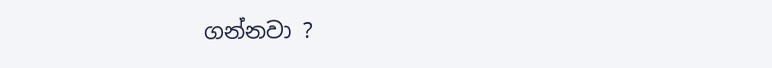ගන්නවා ?